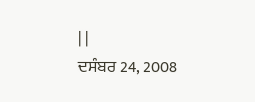| |
ਦਸੰਬਰ 24, 2008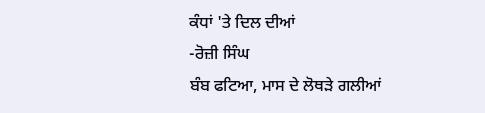ਕੰਧਾਂ 'ਤੇ ਦਿਲ ਦੀਆਂ
-ਰੋਜ਼ੀ ਸਿੰਘ
ਬੰਬ ਫਟਿਆ, ਮਾਸ ਦੇ ਲੋਥੜੇ ਗਲੀਆਂ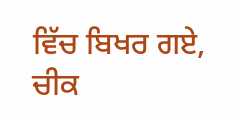ਵਿੱਚ ਬਿਖਰ ਗਏ, ਚੀਕ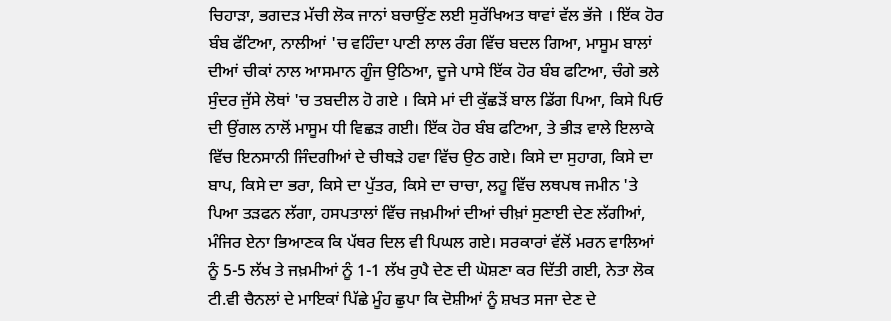ਚਿਹਾੜਾ, ਭਗਦੜ ਮੱਚੀ ਲੋਕ ਜਾਨਾਂ ਬਚਾਉਂਣ ਲਈ ਸੁਰੱਖਿਅਤ ਥਾਵਾਂ ਵੱਲ ਭੱਜੇ । ਇੱਕ ਹੋਰ ਬੰਬ ਫੱਟਿਆ, ਨਾਲੀਆਂ 'ਚ ਵਹਿੰਦਾ ਪਾਣੀ ਲਾਲ ਰੰਗ ਵਿੱਚ ਬਦਲ ਗਿਆ, ਮਾਸੂਮ ਬਾਲਾਂ ਦੀਆਂ ਚੀਕਾਂ ਨਾਲ ਆਸਮਾਨ ਗੂੰਜ ਉਠਿਆ, ਦੂਜੇ ਪਾਸੇ ਇੱਕ ਹੋਰ ਬੰਬ ਫਟਿਆ, ਚੰਗੇ ਭਲੇ ਸੁੰਦਰ ਜੁੱਸੇ ਲੋਥਾਂ 'ਚ ਤਬਦੀਲ ਹੋ ਗਏ । ਕਿਸੇ ਮਾਂ ਦੀ ਕੁੱਛੜੋਂ ਬਾਲ ਡਿੱਗ ਪਿਆ, ਕਿਸੇ ਪਿਓ ਦੀ ਉਂਗਲ ਨਾਲੋਂ ਮਾਸੂਮ ਧੀ ਵਿਛੜ ਗਈ। ਇੱਕ ਹੋਰ ਬੰਬ ਫਟਿਆ, ਤੇ ਭੀੜ ਵਾਲੇ ਇਲਾਕੇ ਵਿੱਚ ਇਨਸਾਨੀ ਜਿੰਦਗੀਆਂ ਦੇ ਚੀਥੜੇ ਹਵਾ ਵਿੱਚ ਉਠ ਗਏ। ਕਿਸੇ ਦਾ ਸੁਹਾਗ, ਕਿਸੇ ਦਾ ਬਾਪ, ਕਿਸੇ ਦਾ ਭਰਾ, ਕਿਸੇ ਦਾ ਪੁੱਤਰ, ਕਿਸੇ ਦਾ ਚਾਚਾ, ਲਹੂ ਵਿੱਚ ਲਥਪਥ ਜਮੀਨ 'ਤੇ ਪਿਆ ਤੜਫਨ ਲੱਗਾ, ਹਸਪਤਾਲਾਂ ਵਿੱਚ ਜਖ਼ਮੀਆਂ ਦੀਆਂ ਚੀਖ਼ਾਂ ਸੁਣਾਈ ਦੇਣ ਲੱਗੀਆਂ, ਮੰਜਿਰ ਏਨਾ ਭਿਆਣਕ ਕਿ ਪੱਥਰ ਦਿਲ ਵੀ ਪਿਘਲ ਗਏ। ਸਰਕਾਰਾਂ ਵੱਲੋਂ ਮਰਨ ਵਾਲਿਆਂ ਨੂੰ 5-5 ਲੱਖ ਤੇ ਜਖ਼ਮੀਆਂ ਨੂੰ 1-1 ਲੱਖ ਰੁਪੈ ਦੇਣ ਦੀ ਘੋਸ਼ਣਾ ਕਰ ਦਿੱਤੀ ਗਈ, ਨੇਤਾ ਲੋਕ ਟੀ.ਵੀ ਚੈਨਲਾਂ ਦੇ ਮਾਇਕਾਂ ਪਿੱਛੇ ਮੂੰਹ ਛੁਪਾ ਕਿ ਦੋਸ਼ੀਆਂ ਨੂੰ ਸ਼ਖਤ ਸਜਾ ਦੇਣ ਦੇ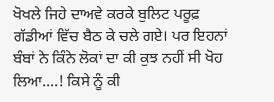ਖੋਖਲੇ ਜਿਹੇ ਦਾਅਵੇ ਕਰਕੇ ਬੁਲਿਟ ਪਰੂਫ਼ ਗੱਡੀਆਂ ਵਿੱਚ ਬੈਠ ਕੇ ਚਲੇ ਗਏ। ਪਰ ਇਹਨਾਂ ਬੰਬਾਂ ਨੇ ਕਿੰਨੇ ਲੋਕਾਂ ਦਾ ਕੀ ਕੁਝ ਨਹੀਂ ਸੀ ਖੋਹ ਲਿਆ....! ਕਿਸੇ ਨੂੰ ਕੀ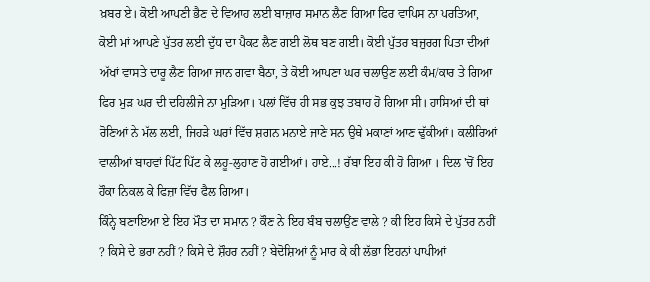ਖ਼ਬਰ ਏ। ਕੋਈ ਆਪਣੀ ਭੈਣ ਦੇ ਵਿਆਹ ਲਈ ਬਾਜ਼ਾਰ ਸਮਾਨ ਲੈਣ ਗਿਆ ਫਿਰ ਵਾਪਿਸ ਨਾ ਪਰਤਿਆ, ਕੋਈ ਮਾਂ ਆਪਣੇ ਪੁੱਤਰ ਲਈ ਦੁੱਧ ਦਾ ਪੈਕਟ ਲੈਣ ਗਈ ਲੋਥ ਬਣ ਗਈ। ਕੋਈ ਪੁੱਤਰ ਬਜੁਰਗ ਪਿਤਾ ਦੀਆਂ ਅੱਖਾਂ ਵਾਸਤੇ ਦਾਰੂ ਲੈਣ ਗਿਆ ਜਾਨ ਗਵਾ ਬੈਠਾ, ਤੇ ਕੋਈ ਆਪਣਾ ਘਰ ਚਲਾਉਣ ਲਈ ਕੰਮ/ਕਾਰ ਤੇ ਗਿਆ ਫਿਰ ਮੁੜ ਘਰ ਦੀ ਦਹਿਲੀਜੇ ਨਾ ਮੁੜਿਆ। ਪਲਾਂ ਵਿੱਚ ਹੀ ਸਭ ਕੁਝ ਤਬਾਹ ਹੋ ਗਿਆ ਸੀ। ਹਾਸਿਆਂ ਦੀ ਥਾਂ ਰੋਣਿਆਂ ਨੇ ਮੱਲ ਲਈ, ਜਿਹੜੇ ਘਰਾਂ ਵਿੱਚ ਸ਼ਗਨ ਮਨਾਏ ਜਾਣੇ ਸਨ ਉਥੇ ਮਕਾਣਾਂ ਆਣ ਢੁੱਕੀਆਂ। ਕਲੀਰਿਆਂ ਵਾਲੀਆਂ ਬਾਹਵਾਂ ਪਿੱਟ ਪਿੱਟ ਕੇ ਲਹੂ-ਲੁਹਾਣ ਹੋ ਗਈਆਂ। ਹਾਏ...! ਰੱਬਾ ਇਹ ਕੀ ਹੋ ਗਿਆ । ਦਿਲ 'ਚੋਂ ਇਹ ਹੌਕਾ ਨਿਕਲ ਕੇ ਫਿਜ਼ਾ ਵਿੱਚ ਫੈਲ ਗਿਆ।
ਕਿੰਨ੍ਹੇ ਬਣਾਇਆ ਏ ਇਹ ਮੌਤ ਦਾ ਸਮਾਨ ? ਕੌਣ ਨੇ ਇਹ ਬੰਬ ਚਲਾਉਂਣ ਵਾਲੇ ? ਕੀ ਇਹ ਕਿਸੇ ਦੇ ਪੁੱਤਰ ਨਹੀਂ ? ਕਿਸੇ ਦੇ ਭਰਾ ਨਹੀਂ ? ਕਿਸੇ ਦੇ ਸ਼ੌਹਰ ਨਹੀਂ ? ਬੇਦੋਸ਼ਿਆਂ ਨੂੰ ਮਾਰ ਕੇ ਕੀ ਲੱਭਾ ਇਹਨਾਂ ਪਾਪੀਆਂ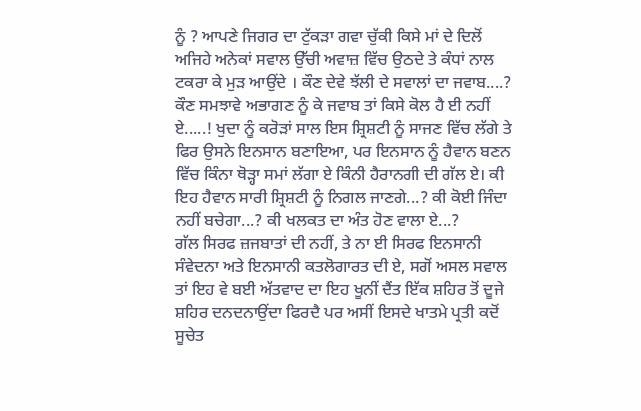ਨੂੰ ? ਆਪਣੇ ਜਿਗਰ ਦਾ ਟੁੱਕੜਾ ਗਵਾ ਚੁੱਕੀ ਕਿਸੇ ਮਾਂ ਦੇ ਦਿਲੋਂ ਅਜਿਹੇ ਅਨੇਕਾਂ ਸਵਾਲ ਉੱਚੀ ਅਵਾਜ਼ ਵਿੱਚ ਉਠਦੇ ਤੇ ਕੰਧਾਂ ਨਾਲ ਟਕਰਾ ਕੇ ਮੁੜ ਆਉਂਦੇ । ਕੌਣ ਦੇਵੇ ਝੱਲੀ ਦੇ ਸਵਾਲਾਂ ਦਾ ਜਵਾਬ....? ਕੌਣ ਸਮਝਾਵੇ ਅਭਾਗਣ ਨੂੰ ਕੇ ਜਵਾਬ ਤਾਂ ਕਿਸੇ ਕੋਲ ਹੈ ਈ ਨਹੀਂ ਏ.....! ਖੁਦਾ ਨੂੰ ਕਰੋੜਾਂ ਸਾਲ ਇਸ ਸ਼੍ਰਿਸ਼ਟੀ ਨੂੰ ਸਾਜਣ ਵਿੱਚ ਲੱਗੇ ਤੇ ਫਿਰ ਉਸਨੇ ਇਨਸਾਨ ਬਣਾਇਆ, ਪਰ ਇਨਸਾਨ ਨੂੰ ਹੈਵਾਨ ਬਣਨ ਵਿੱਚ ਕਿੰਨਾ ਥੋੜ੍ਹਾ ਸਮਾਂ ਲੱਗਾ ਏ ਕਿੰਨੀ ਹੈਰਾਨਗੀ ਦੀ ਗੱਲ ਏ। ਕੀ ਇਹ ਹੈਵਾਨ ਸਾਰੀ ਸ਼੍ਰਿਸ਼ਟੀ ਨੂੰ ਨਿਗਲ ਜਾਣਗੇ...? ਕੀ ਕੋਈ ਜਿੰਦਾ ਨਹੀਂ ਬਚੇਗਾ...? ਕੀ ਖਲਕਤ ਦਾ ਅੰਤ ਹੋਣ ਵਾਲਾ ਏ...?
ਗੱਲ ਸਿਰਫ ਜ਼ਜਬਾਤਾਂ ਦੀ ਨਹੀਂ, ਤੇ ਨਾ ਈ ਸਿਰਫ ਇਨਸਾਨੀ ਸੰਵੇਦਨਾ ਅਤੇ ਇਨਸਾਨੀ ਕਤਲੋਗਾਰਤ ਦੀ ਏ, ਸਗੋਂ ਅਸਲ ਸਵਾਲ ਤਾਂ ਇਹ ਵੇ ਬਈ ਅੱਤਵਾਦ ਦਾ ਇਹ ਖੂਨੀਂ ਦੈਂਤ ਇੱਕ ਸ਼ਹਿਰ ਤੋਂ ਦੂਜੇ ਸ਼ਹਿਰ ਦਨਦਨਾਉਂਦਾ ਫਿਰਦੈ ਪਰ ਅਸੀਂ ਇਸਦੇ ਖਾਤਮੇ ਪ੍ਰਤੀ ਕਦੋਂ ਸੂਚੇਤ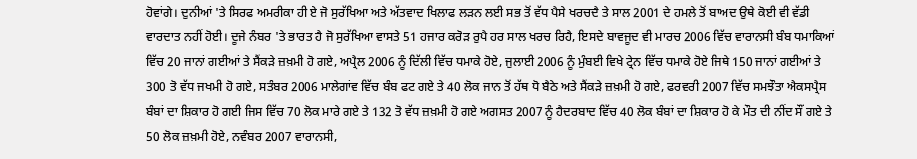ਹੋਵਾਂਗੇ। ਦੁਨੀਆਂ 'ਤੇ ਸਿਰਫ ਅਮਰੀਕਾ ਹੀ ਏ ਜੋ ਸੁਰੱਖਿਆ ਅਤੇ ਅੱਤਵਾਦ ਖਿਲਾਫ ਲੜਨ ਲਈ ਸਭ ਤੋਂ ਵੱਧ ਪੈਸੇ ਖਰਚਦੈ ਤੇ ਸਾਲ 2001 ਦੇ ਹਮਲੇ ਤੋਂ ਬਾਅਦ ਉਥੇ ਕੋਈ ਵੀ ਵੱਡੀ ਵਾਰਦਾਤ ਨਹੀਂ ਹੋਈ। ਦੂਜੇ ਨੰਬਰ 'ਤੇ ਭਾਰਤ ਹੈ ਜੋ ਸੁਰੱਖਿਆ ਵਾਸਤੇ 51 ਹਜਾਰ ਕਰੋੜ ਰੁਪੈ ਹਰ ਸਾਲ ਖਰਚ ਰਿਹੈ, ਇਸਦੇ ਬਾਵਜੂਦ ਵੀ ਮਾਰਚ 2006 ਵਿੱਚ ਵਾਰਾਨਸੀ ਬੰਬ ਧਮਾਕਿਆਂ ਵਿੱਚ 20 ਜਾਨਾਂ ਗਈਆਂ ਤੇ ਸੈਂਕੜੇ ਜ਼ਖ਼ਮੀ ਹੋ ਗਏ, ਅਪ੍ਰੈਲ 2006 ਨੂੰ ਦਿੱਲੀ ਵਿੱਚ ਧਮਾਕੇ ਹੋਏ, ਜੁਲਾਈ 2006 ਨੂੰ ਮੁੰਬਈ ਵਿਖੇ ਟ੍ਰੇਨ ਵਿੱਚ ਧਮਾਕੇ ਹੋਏ ਜਿਥੇ 150 ਜਾਨਾਂ ਗਈਆਂ ਤੇ 300 ਤੋ ਵੱਧ ਜਖਮੀ ਹੋ ਗਏ, ਸਤੰਬਰ 2006 ਮਾਲੇਗਾਂਵ ਵਿੱਚ ਬੰਬ ਫਟ ਗਏ ਤੇ 40 ਲੋਕ ਜਾਨ ਤੋਂ ਹੱਥ ਧੋ ਬੈਠੇ ਅਤੇ ਸੈਂਕੜੇ ਜ਼ਖ਼ਮੀ ਹੋ ਗਏ, ਫਰਵਰੀ 2007 ਵਿੱਚ ਸਮਝੌਤਾ ਐਕਸਪ੍ਰੈਸ ਬੰਬਾਂ ਦਾ ਸ਼ਿਕਾਰ ਹੋ ਗਈ ਜਿਸ ਵਿੱਚ 70 ਲੋਕ ਮਾਰੇ ਗਏ ਤੇ 132 ਤੋ ਵੱਧ ਜ਼ਖ਼ਮੀ ਹੋ ਗਏ ਅਗਸਤ 2007 ਨੂੰ ਹੈਦਰਬਾਦ ਵਿੱਚ 40 ਲੋਕ ਬੰਬਾਂ ਦਾ ਸ਼ਿਕਾਰ ਹੋ ਕੇ ਮੌਤ ਦੀ ਨੀਂਦ ਸੌਂ ਗਏ ਤੇ 50 ਲੋਕ ਜ਼ਖ਼ਮੀ ਹੋਏ, ਨਵੰਬਰ 2007 ਵਾਰਾਨਸੀ,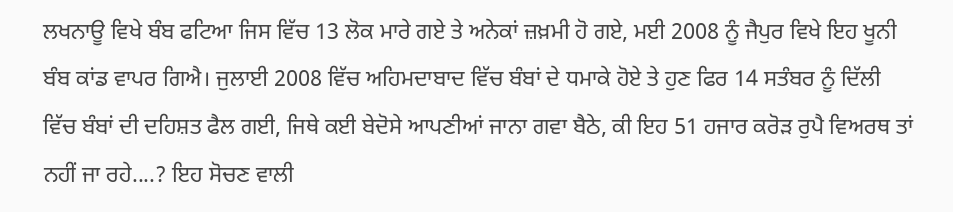ਲਖਨਾਊ ਵਿਖੇ ਬੰਬ ਫਟਿਆ ਜਿਸ ਵਿੱਚ 13 ਲੋਕ ਮਾਰੇ ਗਏ ਤੇ ਅਨੇਕਾਂ ਜ਼ਖ਼ਮੀ ਹੋ ਗਏ, ਮਈ 2008 ਨੂੰ ਜੈਪੁਰ ਵਿਖੇ ਇਹ ਖੂਨੀ ਬੰਬ ਕਾਂਡ ਵਾਪਰ ਗਿਐ। ਜੁਲਾਈ 2008 ਵਿੱਚ ਅਹਿਮਦਾਬਾਦ ਵਿੱਚ ਬੰਬਾਂ ਦੇ ਧਮਾਕੇ ਹੋਏ ਤੇ ਹੁਣ ਫਿਰ 14 ਸਤੰਬਰ ਨੂੰ ਦਿੱਲੀ ਵਿੱਚ ਬੰਬਾਂ ਦੀ ਦਹਿਸ਼ਤ ਫੈਲ ਗਈ, ਜਿਥੇ ਕਈ ਬੇਦੋਸੇ ਆਪਣੀਆਂ ਜਾਨਾ ਗਵਾ ਬੈਠੇ, ਕੀ ਇਹ 51 ਹਜਾਰ ਕਰੋੜ ਰੁਪੈ ਵਿਅਰਥ ਤਾਂ ਨਹੀਂ ਜਾ ਰਹੇ....? ਇਹ ਸੋਚਣ ਵਾਲੀ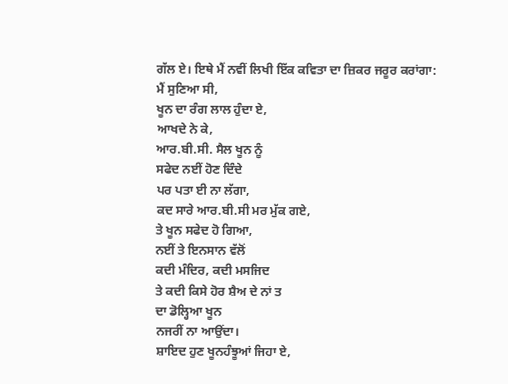ਗੱਲ ਏ। ਇਥੇ ਮੈਂ ਨਵੀਂ ਲਿਖੀ ਇੱਕ ਕਵਿਤਾ ਦਾ ਜ਼ਿਕਰ ਜਰੂਰ ਕਰਾਂਗਾ:
ਮੈਂ ਸੁਣਿਆ ਸੀ,
ਖੂਨ ਦਾ ਰੰਗ ਲਾਲ ਹੁੰਦਾ ਏ,
ਆਖਦੇ ਨੇ ਕੇ,
ਆਰ.ਬੀ.ਸੀ. ਸੈਲ ਖੂਨ ਨੂੰ
ਸਫੇਦ ਨਈਂ ਹੋਣ ਦਿੰਦੇ
ਪਰ ਪਤਾ ਈ ਨਾ ਲੱਗਾ,
ਕਦ ਸਾਰੇ ਆਰ.ਬੀ.ਸੀ ਮਰ ਮੁੱਕ ਗਏ,
ਤੇ ਖੂਨ ਸਫੇਦ ਹੋ ਗਿਆ,
ਨਈਂ ਤੇ ਇਨਸਾਨ ਵੱਲੋਂ
ਕਦੀ ਮੰਦਿਰ, ਕਦੀ ਮਸਜਿਦ
ਤੇ ਕਦੀ ਕਿਸੇ ਹੋਰ ਸ਼ੈਅ ਦੇ ਨਾਂ ਤ
ਦਾ ਡੋਲ੍ਹਿਆ ਖੂਨ
ਨਜਰੀਂ ਨਾ ਆਉਂਦਾ।
ਸ਼ਾਇਦ ਹੁਣ ਖੂਨਹੰਝੂਆਂ ਜਿਹਾ ਏ,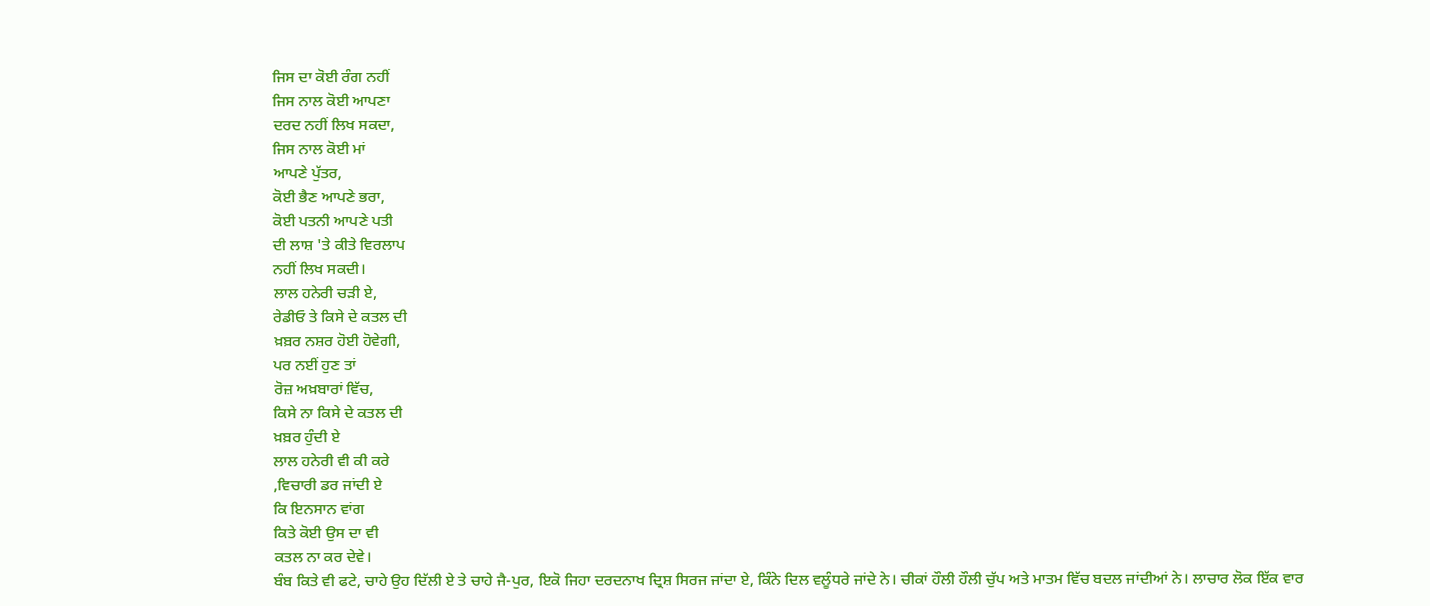ਜਿਸ ਦਾ ਕੋਈ ਰੰਗ ਨਹੀਂ
ਜਿਸ ਨਾਲ ਕੋਈ ਆਪਣਾ
ਦਰਦ ਨਹੀਂ ਲਿਖ ਸਕਦਾ,
ਜਿਸ ਨਾਲ ਕੋਈ ਮਾਂ
ਆਪਣੇ ਪੁੱਤਰ,
ਕੋਈ ਭੈਣ ਆਪਣੇ ਭਰਾ,
ਕੋਈ ਪਤਨੀ ਆਪਣੇ ਪਤੀ
ਦੀ ਲਾਸ਼ 'ਤੇ ਕੀਤੇ ਵਿਰਲਾਪ
ਨਹੀਂ ਲਿਖ ਸਕਦੀ।
ਲਾਲ ਹਨੇਰੀ ਚੜੀ ਏ,
ਰੇਡੀਓ ਤੇ ਕਿਸੇ ਦੇ ਕਤਲ ਦੀ
ਖ਼ਬ਼ਰ ਨਸ਼ਰ ਹੋਈ ਹੋਵੇਗੀ,
ਪਰ ਨਈਂ ਹੁਣ ਤਾਂ
ਰੋਜ਼ ਅਖ਼ਬਾਰਾਂ ਵਿੱਚ,
ਕਿਸੇ ਨਾ ਕਿਸੇ ਦੇ ਕਤਲ ਦੀ
ਖ਼ਬ਼ਰ ਹੁੰਦੀ ਏ
ਲਾਲ ਹਨੇਰੀ ਵੀ ਕੀ ਕਰੇ
,ਵਿਚਾਰੀ ਡਰ ਜਾਂਦੀ ਏ
ਕਿ ਇਨਸਾਨ ਵਾਂਗ
ਕਿਤੇ ਕੋਈ ਉਸ ਦਾ ਵੀ
ਕਤਲ ਨਾ ਕਰ ਦੇਵੇ।
ਬੰਬ ਕਿਤੇ ਵੀ ਫਟੇ, ਚਾਹੇ ਉਹ ਦਿੱਲੀ ਏ ਤੇ ਚਾਹੇ ਜੈ-ਪੁਰ, ਇਕੋ ਜਿਹਾ ਦਰਦਨਾਖ ਦ੍ਰਿਸ਼ ਸਿਰਜ ਜਾਂਦਾ ਏ, ਕਿੰਨੇ ਦਿਲ ਵਲੂੰਧਰੇ ਜਾਂਦੇ ਨੇ। ਚੀਕਾਂ ਹੌਲੀ ਹੌਲੀ ਚੁੱਪ ਅਤੇ ਮਾਤਮ ਵਿੱਚ ਬਦਲ ਜਾਂਦੀਆਂ ਨੇ। ਲਾਚਾਰ ਲੋਕ ਇੱਕ ਵਾਰ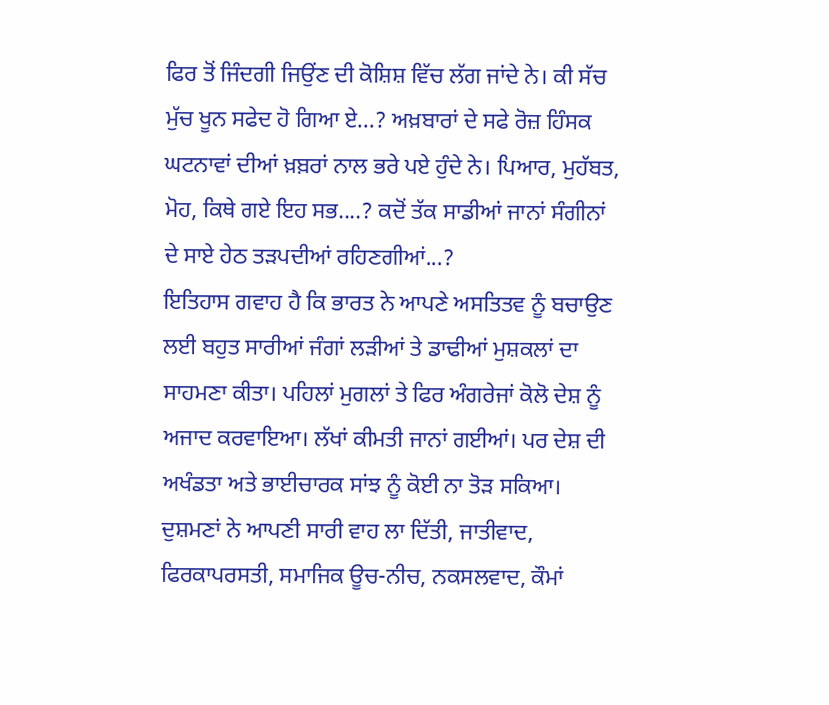ਫਿਰ ਤੋਂ ਜਿੰਦਗੀ ਜਿਉਂਣ ਦੀ ਕੋਸ਼ਿਸ਼ ਵਿੱਚ ਲੱਗ ਜਾਂਦੇ ਨੇ। ਕੀ ਸੱਚ ਮੁੱਚ ਖੂਨ ਸਫੇਦ ਹੋ ਗਿਆ ਏ...? ਅਖ਼ਬਾਰਾਂ ਦੇ ਸਫੇ ਰੋਜ਼ ਹਿੰਸਕ ਘਟਨਾਵਾਂ ਦੀਆਂ ਖ਼ਬ਼ਰਾਂ ਨਾਲ ਭਰੇ ਪਏ ਹੁੰਦੇ ਨੇ। ਪਿਆਰ, ਮੁਹੱਬਤ, ਮੋਹ, ਕਿਥੇ ਗਏ ਇਹ ਸਭ....? ਕਦੋਂ ਤੱਕ ਸਾਡੀਆਂ ਜਾਨਾਂ ਸੰਗੀਨਾਂ ਦੇ ਸਾਏ ਹੇਠ ਤੜਪਦੀਆਂ ਰਹਿਣਗੀਆਂ...?
ਇਤਿਹਾਸ ਗਵਾਹ ਹੈ ਕਿ ਭਾਰਤ ਨੇ ਆਪਣੇ ਅਸਤਿਤਵ ਨੂੰ ਬਚਾਉਣ ਲਈ ਬਹੁਤ ਸਾਰੀਆਂ ਜੰਗਾਂ ਲੜੀਆਂ ਤੇ ਡਾਢੀਆਂ ਮੁਸ਼ਕਲਾਂ ਦਾ ਸਾਹਮਣਾ ਕੀਤਾ। ਪਹਿਲਾਂ ਮੁਗਲਾਂ ਤੇ ਫਿਰ ਅੰਗਰੇਜਾਂ ਕੋਲੋ ਦੇਸ਼ ਨੂੰ ਅਜਾਦ ਕਰਵਾਇਆ। ਲੱਖਾਂ ਕੀਮਤੀ ਜਾਨਾਂ ਗਈਆਂ। ਪਰ ਦੇਸ਼ ਦੀ ਅਖੰਡਤਾ ਅਤੇ ਭਾਈਚਾਰਕ ਸਾਂਝ ਨੂੰ ਕੋਈ ਨਾ ਤੋੜ ਸਕਿਆ। ਦੁਸ਼ਮਣਾਂ ਨੇ ਆਪਣੀ ਸਾਰੀ ਵਾਹ ਲਾ ਦਿੱਤੀ, ਜਾਤੀਵਾਦ, ਫਿਰਕਾਪਰਸਤੀ, ਸਮਾਜਿਕ ਊਚ-ਨੀਚ, ਨਕਸਲਵਾਦ, ਕੌਮਾਂ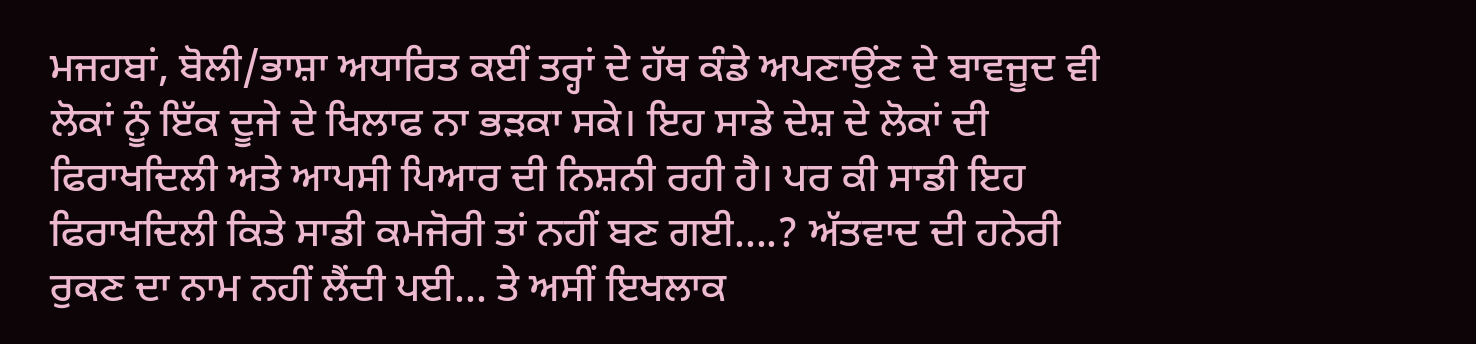ਮਜਹਬਾਂ, ਬੋਲੀ/ਭਾਸ਼ਾ ਅਧਾਰਿਤ ਕਈਂ ਤਰ੍ਹਾਂ ਦੇ ਹੱਥ ਕੰਡੇ ਅਪਣਾਉਂਣ ਦੇ ਬਾਵਜੂਦ ਵੀ ਲੋਕਾਂ ਨੂੰ ਇੱਕ ਦੂਜੇ ਦੇ ਖਿਲਾਫ ਨਾ ਭੜਕਾ ਸਕੇ। ਇਹ ਸਾਡੇ ਦੇਸ਼ ਦੇ ਲੋਕਾਂ ਦੀ ਫਿਰਾਖਦਿਲੀ ਅਤੇ ਆਪਸੀ ਪਿਆਰ ਦੀ ਨਿਸ਼ਨੀ ਰਹੀ ਹੈ। ਪਰ ਕੀ ਸਾਡੀ ਇਹ ਫਿਰਾਖਦਿਲੀ ਕਿਤੇ ਸਾਡੀ ਕਮਜੋਰੀ ਤਾਂ ਨਹੀਂ ਬਣ ਗਈ....? ਅੱਤਵਾਦ ਦੀ ਹਨੇਰੀ ਰੁਕਣ ਦਾ ਨਾਮ ਨਹੀਂ ਲੈਂਦੀ ਪਈ... ਤੇ ਅਸੀਂ ਇਖਲਾਕ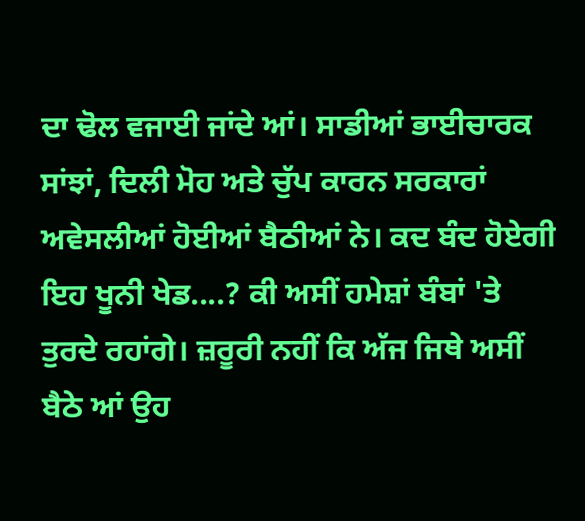ਦਾ ਢੋਲ ਵਜਾਈ ਜਾਂਦੇ ਆਂ। ਸਾਡੀਆਂ ਭਾਈਚਾਰਕ ਸਾਂਝਾਂ, ਦਿਲੀ ਮੋਹ ਅਤੇ ਚੁੱਪ ਕਾਰਨ ਸਰਕਾਰਾਂ ਅਵੇਸਲੀਆਂ ਹੋਈਆਂ ਬੈਠੀਆਂ ਨੇ। ਕਦ ਬੰਦ ਹੋਏਗੀ ਇਹ ਖੂਨੀ ਖੇਡ....? ਕੀ ਅਸੀਂ ਹਮੇਸ਼ਾਂ ਬੰਬਾਂ 'ਤੇ ਤੁਰਦੇ ਰਹਾਂਗੇ। ਜ਼ਰੂਰੀ ਨਹੀਂ ਕਿ ਅੱਜ ਜਿਥੇ ਅਸੀਂ ਬੈਠੇ ਆਂ ਉਹ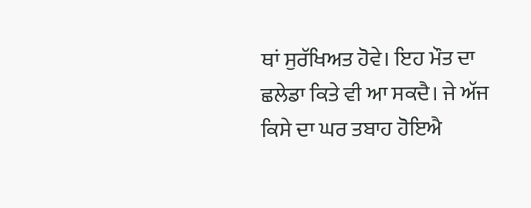ਥਾਂ ਸੁਰੱਖਿਅਤ ਹੋਵੇ। ਇਹ ਮੌਤ ਦਾ ਛਲੇਡਾ ਕਿਤੇ ਵੀ ਆ ਸਕਦੈ। ਜੇ ਅੱਜ ਕਿਸੇ ਦਾ ਘਰ ਤਬਾਹ ਹੋਇਐ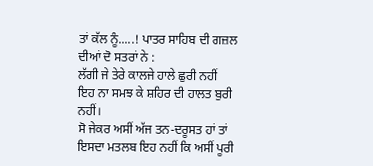ਤਾਂ ਕੱਲ ਨੂੰ.....! ਪਾਤਰ ਸਾਹਿਬ ਦੀ ਗਜ਼ਲ ਦੀਆਂ ਦੋ ਸਤਰਾਂ ਨੇ :
ਲੱਗੀ ਜੇ ਤੇਰੇ ਕਾਲਜੇ ਹਾਲੇ ਛੁਰੀ ਨਹੀਂ
ਇਹ ਨਾ ਸਮਝ ਕੇ ਸ਼ਹਿਰ ਦੀ ਹਾਲਤ ਬੁਰੀ ਨਹੀਂ।
ਸੋ ਜੇਕਰ ਅਸੀਂ ਅੱਜ ਤਨ-ਦਰੂਸਤ ਹਾਂ ਤਾਂ ਇਸਦਾ ਮਤਲਬ ਇਹ ਨਹੀਂ ਕਿ ਅਸੀਂ ਪੂਰੀ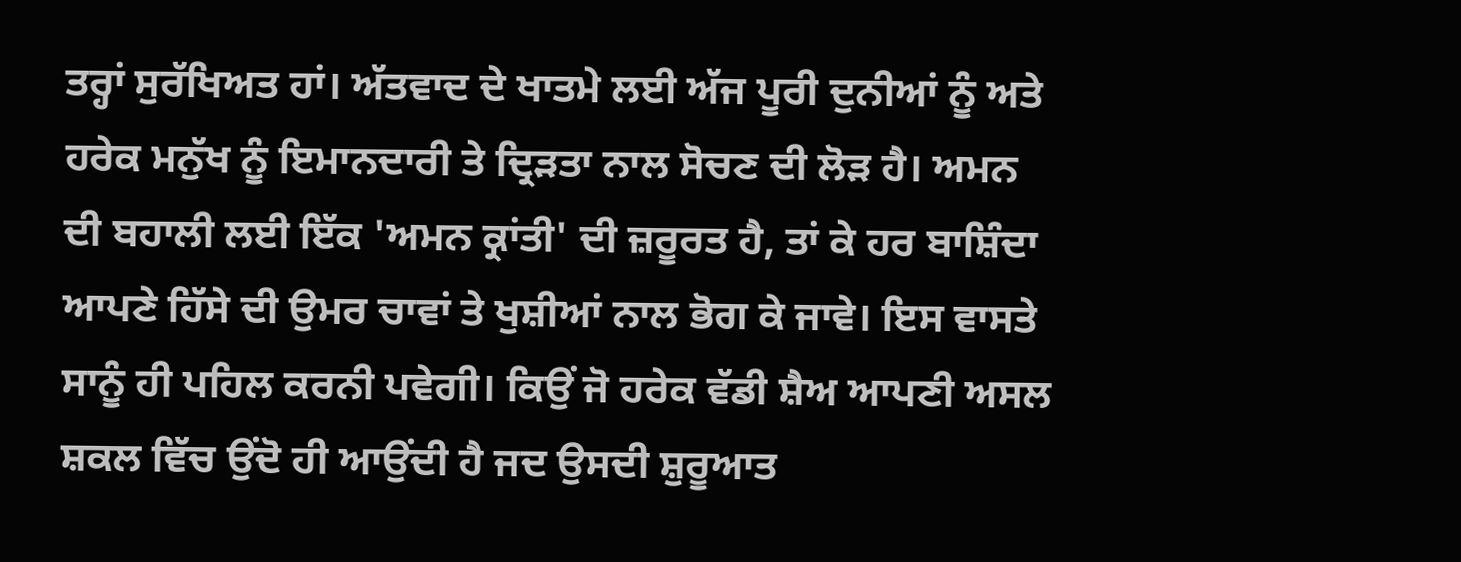ਤਰ੍ਹਾਂ ਸੁਰੱਖਿਅਤ ਹਾਂ। ਅੱਤਵਾਦ ਦੇ ਖਾਤਮੇ ਲਈ ਅੱਜ ਪੂਰੀ ਦੁਨੀਆਂ ਨੂੰ ਅਤੇ ਹਰੇਕ ਮਨੁੱਖ ਨੂੰ ਇਮਾਨਦਾਰੀ ਤੇ ਦ੍ਰਿੜਤਾ ਨਾਲ ਸੋਚਣ ਦੀ ਲੋੜ ਹੈ। ਅਮਨ ਦੀ ਬਹਾਲੀ ਲਈ ਇੱਕ 'ਅਮਨ ਕ੍ਰਾਂਤੀ' ਦੀ ਜ਼ਰੂਰਤ ਹੈ, ਤਾਂ ਕੇ ਹਰ ਬਾਸ਼ਿੰਦਾ ਆਪਣੇ ਹਿੱਸੇ ਦੀ ਉਮਰ ਚਾਵਾਂ ਤੇ ਖੁਸ਼ੀਆਂ ਨਾਲ ਭੋਗ ਕੇ ਜਾਵੇ। ਇਸ ਵਾਸਤੇ ਸਾਨੂੰ ਹੀ ਪਹਿਲ ਕਰਨੀ ਪਵੇਗੀ। ਕਿਉਂ ਜੋ ਹਰੇਕ ਵੱਡੀ ਸ਼ੈਅ ਆਪਣੀ ਅਸਲ ਸ਼ਕਲ ਵਿੱਚ ਉਂਦੋ ਹੀ ਆਉਂਦੀ ਹੈ ਜਦ ਉਸਦੀ ਸ਼ੁਰੂਆਤ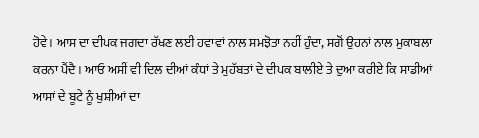ਹੋਵੇ। ਆਸ ਦਾ ਦੀਪਕ ਜਗਦਾ ਰੱਖਣ ਲਈ ਹਵਾਵਾਂ ਨਾਲ ਸਮਝੋਤਾ ਨਹੀਂ ਹੁੰਦਾ, ਸਗੋਂ ਉਹਨਾਂ ਨਾਲ ਮੁਕਾਬਲਾ ਕਰਨਾ ਪੈਂਦੈ। ਆਓ ਅਸੀਂ ਵੀ ਦਿਲ ਦੀਆਂ ਕੰਧਾਂ ਤੇ ਮੁਹੱਬਤਾਂ ਦੇ ਦੀਪਕ ਬਾਲੀਏ ਤੇ ਦੁਆ ਕਰੀਏ ਕਿ ਸਾਡੀਆਂ ਆਸਾਂ ਦੇ ਬੂਟੇ ਨੂੰ ਖੁਸ਼ੀਆਂ ਦਾ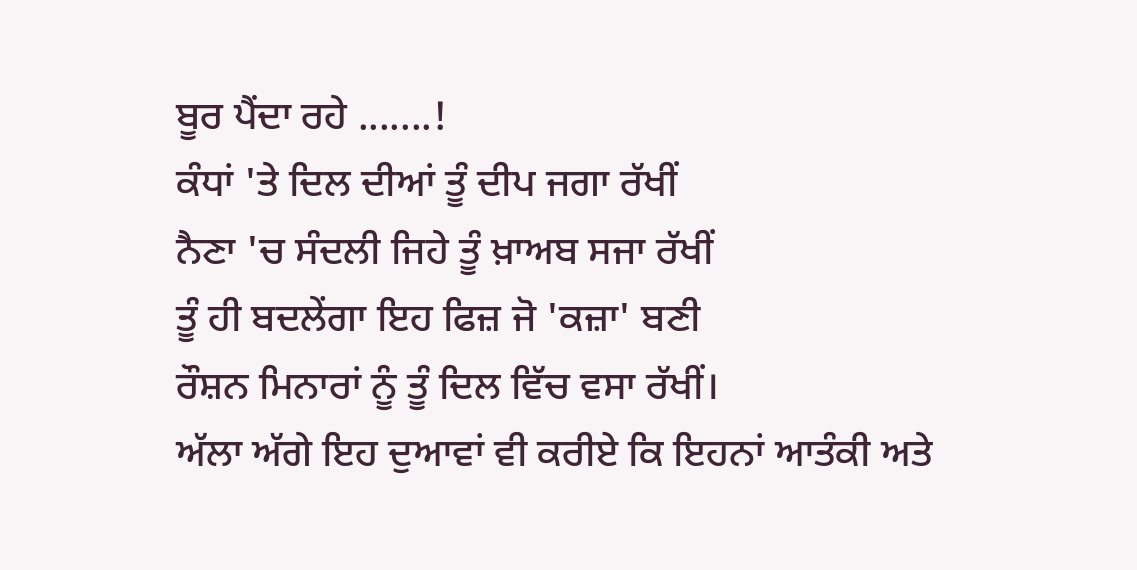ਬੂਰ ਪੈਂਦਾ ਰਹੇ .......!
ਕੰਧਾਂ 'ਤੇ ਦਿਲ ਦੀਆਂ ਤੂੰ ਦੀਪ ਜਗਾ ਰੱਖੀਂ
ਨੈਣਾ 'ਚ ਸੰਦਲੀ ਜਿਹੇ ਤੂੰ ਖ਼ਾਅਬ ਸਜਾ ਰੱਖੀਂ
ਤੂੰ ਹੀ ਬਦਲੇਂਗਾ ਇਹ ਫਿਜ਼ ਜੋ 'ਕਜ਼ਾ' ਬਣੀ
ਰੌਸ਼ਨ ਮਿਨਾਰਾਂ ਨੂੰ ਤੂੰ ਦਿਲ ਵਿੱਚ ਵਸਾ ਰੱਖੀਂ।
ਅੱਲਾ ਅੱਗੇ ਇਹ ਦੁਆਵਾਂ ਵੀ ਕਰੀਏ ਕਿ ਇਹਨਾਂ ਆਤੰਕੀ ਅਤੇ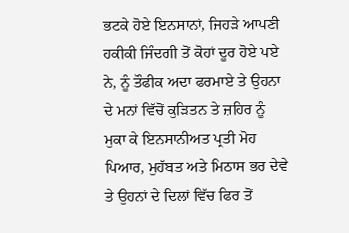ਭਟਕੇ ਹੋਏ ਇਨਸਾਨਾਂ, ਜਿਹੜੇ ਆਪਣੀ ਹਕੀਕੀ ਜਿੰਦਗੀ ਤੋਂ ਕੋਹਾਂ ਦੂਰ ਹੋਏ ਪਏ ਨੇ, ਨੂੰ ਤੌਫੀਕ ਅਦਾ ਫਰਮਾਏ ਤੇ ਉਹਨਾ ਦੇ ਮਨਾਂ ਵਿੱਚੋਂ ਕੁੜਿਤਨ ਤੇ ਜ਼ਹਿਰ ਨੂੰ ਮੁਕਾ ਕੇ ਇਨਸਾਨੀਅਤ ਪ੍ਰਤੀ ਮੋਹ ਪਿਆਰ, ਮੁਹੱਬਤ ਅਤੇ ਮਿਠਾਸ ਭਰ ਦੇਵੇ ਤੇ ਉਹਨਾਂ ਦੇ ਦਿਲਾਂ ਵਿੱਚ ਫਿਰ ਤੋਂ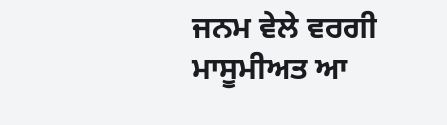ਜਨਮ ਵੇਲੇ ਵਰਗੀ ਮਾਸੂਮੀਅਤ ਆ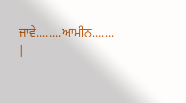ਜਾਵੇ........ਆਮੀਨ.......
|